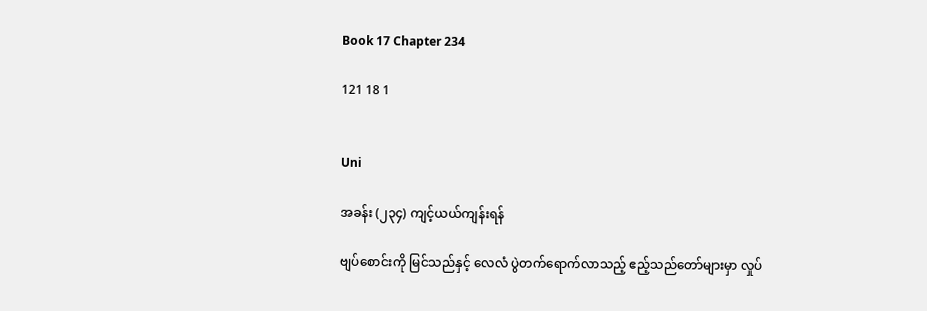Book 17 Chapter 234

121 18 1


Uni

အခန်း (၂၃၄) ကျင့်ယယ်ကျန်းရန်

ဗျပ်စောင်းကို မြင်သည်နှင့် လေလံ ပွဲတက်ရောက်လာသည့် ဧည့်သည်တော်များမှာ လှုပ်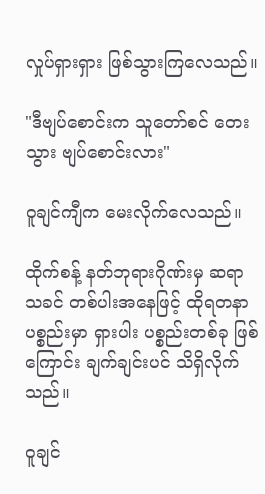လှုပ်ရှားရှား ဖြစ်သွားကြလေသည်။

"ဒီဗျပ်စောင်းက သူတော်စင် တေးသွား ဗျပ်စောင်းလား"

ဝူချင်ကျီက မေးလိုက်လေသည်။

ထိုက်စန့် နတ်ဘုရားဂိုဏ်းမှ ဆရာသခင် တစ်ပါးအနေဖြင့် ထိုရတနာ ပစ္စည်းမှာ ရှားပါး ပစ္စည်းတစ်ခု ဖြစ်ကြောင်း ချက်ချင်းပင် သိရှိလိုက်သည်။

ဝူချင်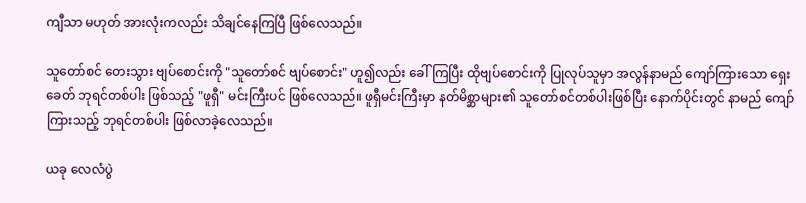ကျီသာ မဟုတ် အားလုံးကလည်း သိချင်နေကြပြီ ဖြစ်လေသည်။

သူတော်စင် တေးသွား ဗျပ်စောင်းကို "သူတော်စင် ဗျပ်စောင်း" ဟူ၍လည်း ခေါ်ကြပြီး ထိုဗျပ်စောင်းကို ပြုလုပ်သူမှာ အလွန်နာမည် ကျော်ကြားသော ရှေးခေတ် ဘုရင်တစ်ပါး ဖြစ်သည့် "ဖူရှီ" မင်းကြီးပင် ဖြစ်လေသည်။ ဖူရှီမင်းကြီးမှာ နတ်မိစ္ဆာများ၏ သူတော်စင်တစ်ပါးဖြစ်ပြီး နောက်ပိုင်းတွင် နာမည် ကျော်ကြားသည့် ဘုရင်တစ်ပါး ဖြစ်လာခဲ့လေသည်။

ယခု လေလံပွဲ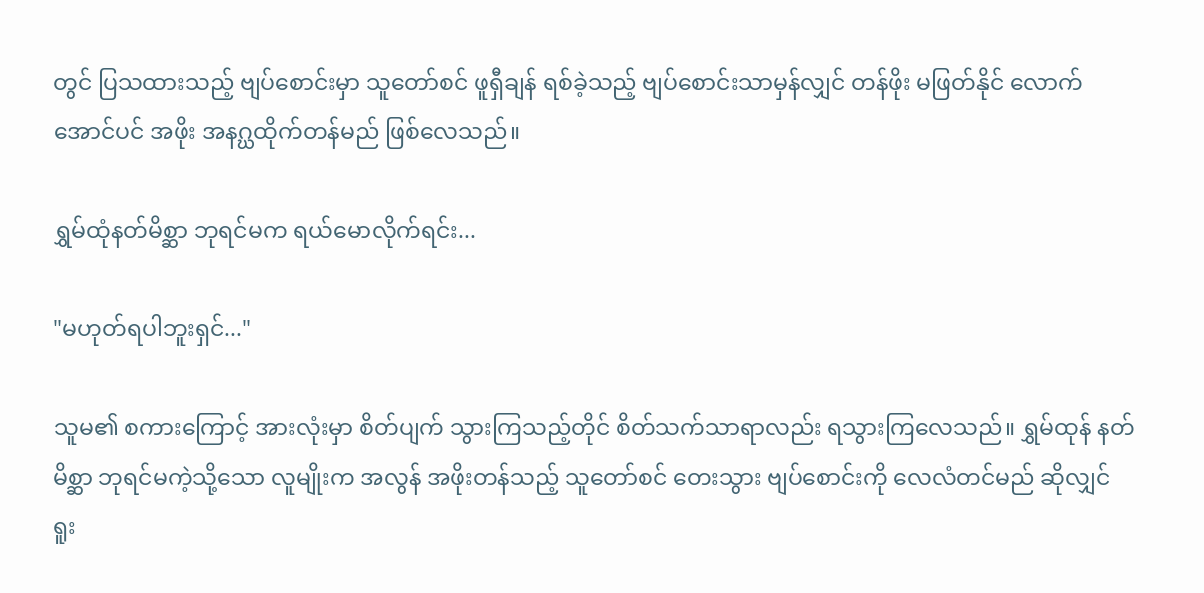တွင် ပြသထားသည့် ဗျပ်စောင်းမှာ သူတော်စင် ဖူရှီချန် ရစ်ခဲ့သည့် ဗျပ်စောင်းသာမှန်လျှင် တန်ဖိုး မဖြတ်နိုင် လောက်အောင်ပင် အဖိုး အနဂ္ဃထိုက်တန်မည် ဖြစ်လေသည်။

ရွှမ်ထုံနတ်မိစ္ဆာ ဘုရင်မက ရယ်မောလိုက်ရင်း...

"မဟုတ်ရပါဘူးရှင်..."

သူမ၏ စကားကြောင့် အားလုံးမှာ စိတ်ပျက် သွားကြသည့်တိုင် စိတ်သက်သာရာလည်း ရသွားကြလေသည်။ ရွှမ်ထုန် နတ်မိစ္ဆာ ဘုရင်မကဲ့သို့သော လူမျိုးက အလွန် အဖိုးတန်သည့် သူတော်စင် တေးသွား ဗျပ်စောင်းကို လေလံတင်မည် ဆိုလျှင် ရူး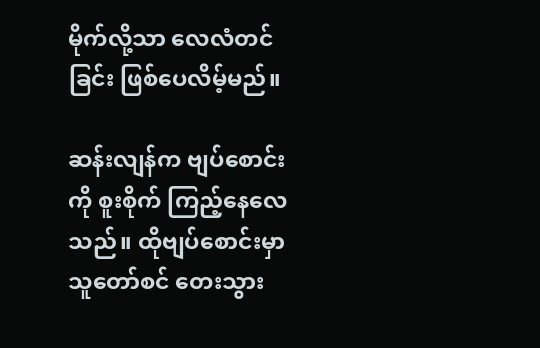မိုက်လို့သာ လေလံတင်ခြင်း ဖြစ်ပေလိမ့်မည်။

ဆန်းလျန်က ဗျပ်စောင်းကို စူးစိုက် ကြည့်နေလေသည်။ ထိုဗျပ်စောင်းမှာ သူတော်စင် တေးသွား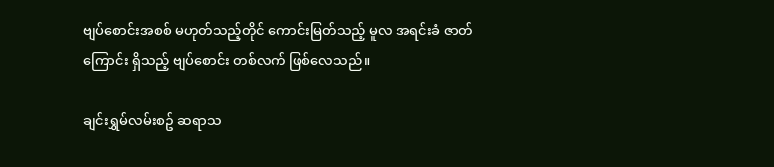ဗျပ်စောင်းအစစ် မဟုတ်သည့်တိုင် ကောင်းမြတ်သည့် မူလ အရင်းခံ ဇာတ်ကြောင်း ရှိသည့် ဗျပ်စောင်း တစ်လက် ဖြစ်လေသည်။

ချင်းရွှမ်လမ်းစဥ် ဆရာသ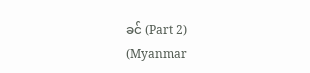ခင် (Part 2) (Myanmar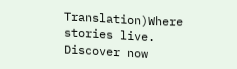Translation)Where stories live. Discover now